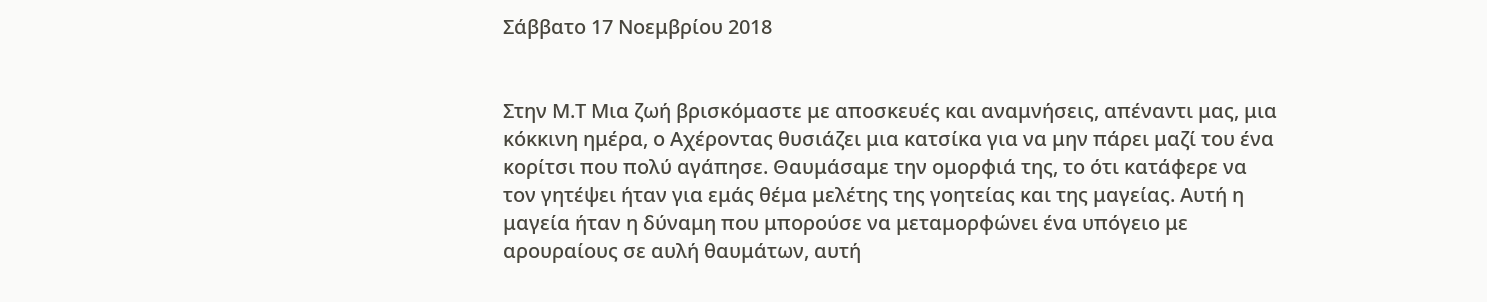Σάββατο 17 Νοεμβρίου 2018


Στην Μ.Τ Μια ζωή βρισκόμαστε με αποσκευές και αναμνήσεις, απέναντι μας, μια κόκκινη ημέρα, ο Αχέροντας θυσιάζει μια κατσίκα για να μην πάρει μαζί του ένα κορίτσι που πολύ αγάπησε. Θαυμάσαμε την ομορφιά της, το ότι κατάφερε να τον γητέψει ήταν για εμάς θέμα μελέτης της γοητείας και της μαγείας. Αυτή η μαγεία ήταν η δύναμη που μπορούσε να μεταμορφώνει ένα υπόγειο με αρουραίους σε αυλή θαυμάτων, αυτή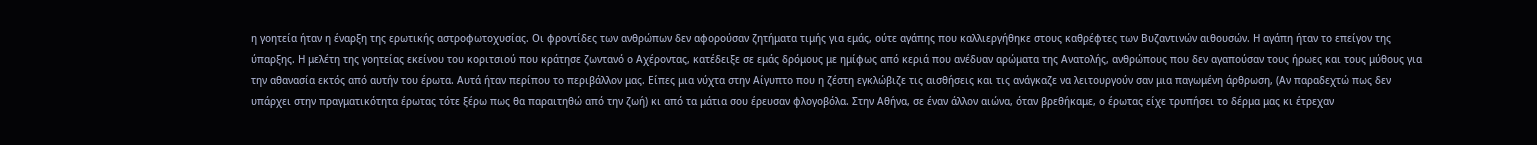η γοητεία ήταν η έναρξη της ερωτικής αστροφωτοχυσίας. Οι φροντίδες των ανθρώπων δεν αφορούσαν ζητήματα τιμής για εμάς, ούτε αγάπης που καλλιεργήθηκε στους καθρέφτες των Βυζαντινών αιθουσών. Η αγάπη ήταν το επείγον της ύπαρξης. Η μελέτη της γοητείας εκείνου του κοριτσιού που κράτησε ζωντανό ο Αχέροντας, κατέδειξε σε εμάς δρόμους με ημίφως από κεριά που ανέδυαν αρώματα της Ανατολής, ανθρώπους που δεν αγαπούσαν τους ήρωες και τους μύθους για την αθανασία εκτός από αυτήν του έρωτα. Αυτά ήταν περίπου το περιβάλλον μας. Είπες μια νύχτα στην Αίγυπτο που η ζέστη εγκλώβιζε τις αισθήσεις και τις ανάγκαζε να λειτουργούν σαν μια παγωμένη άρθρωση, (Αν παραδεχτώ πως δεν υπάρχει στην πραγματικότητα έρωτας τότε ξέρω πως θα παραιτηθώ από την ζωή) κι από τα μάτια σου έρευσαν φλογοβόλα. Στην Αθήνα, σε έναν άλλον αιώνα, όταν βρεθήκαμε, ο έρωτας είχε τρυπήσει το δέρμα μας κι έτρεχαν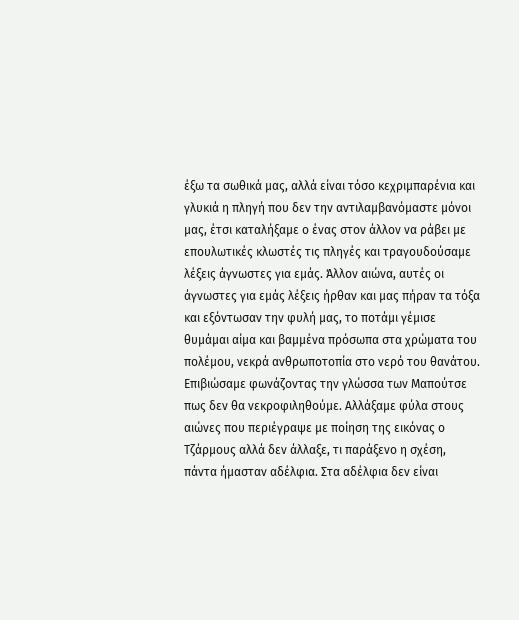έξω τα σωθικά μας, αλλά είναι τόσο κεχριμπαρένια και γλυκιά η πληγή που δεν την αντιλαμβανόμαστε μόνοι μας, έτσι καταλήξαμε ο ένας στον άλλον να ράβει με επουλωτικές κλωστές τις πληγές και τραγουδούσαμε λέξεις άγνωστες για εμάς. Άλλον αιώνα, αυτές οι άγνωστες για εμάς λέξεις ήρθαν και μας πήραν τα τόξα και εξόντωσαν την φυλή μας, το ποτάμι γέμισε θυμάμαι αίμα και βαμμένα πρόσωπα στα χρώματα του πολέμου, νεκρά ανθρωποτοπία στο νερό του θανάτου. Επιβιώσαμε φωνάζοντας την γλώσσα των Μαπούτσε πως δεν θα νεκροφιληθούμε. Αλλάξαμε φύλα στους αιώνες που περιέγραψε με ποίηση της εικόνας ο Τζάρμους αλλά δεν άλλαξε, τι παράξενο η σχέση, πάντα ήμασταν αδέλφια. Στα αδέλφια δεν είναι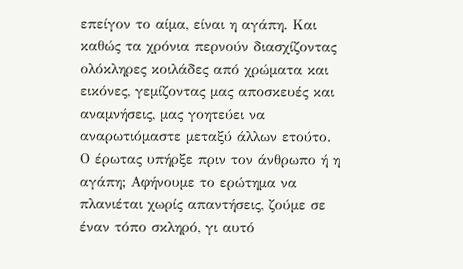επείγον το αίμα, είναι η αγάπη. Και καθώς τα χρόνια περνούν διασχίζοντας ολόκληρες κοιλάδες από χρώματα και εικόνες, γεμίζοντας μας αποσκευές και αναμνήσεις, μας γοητεύει να αναρωτιόμαστε μεταξύ άλλων ετούτο. Ο έρωτας υπήρξε πριν τον άνθρωπο ή η αγάπη; Αφήνουμε το ερώτημα να πλανιέται χωρίς απαντήσεις, ζούμε σε έναν τόπο σκληρό, γι αυτό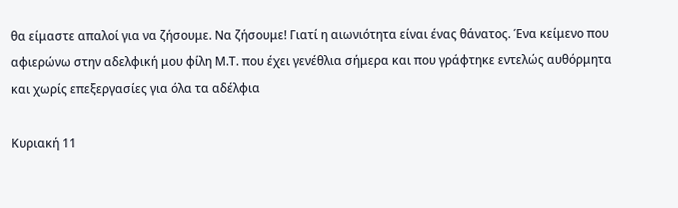θα είμαστε απαλοί για να ζήσουμε. Να ζήσουμε! Γιατί η αιωνιότητα είναι ένας θάνατος. Ένα κείμενο που αφιερώνω στην αδελφική μου φίλη Μ.Τ. που έχει γενέθλια σήμερα και που γράφτηκε εντελώς αυθόρμητα και χωρίς επεξεργασίες για όλα τα αδέλφια

Κυριακή 11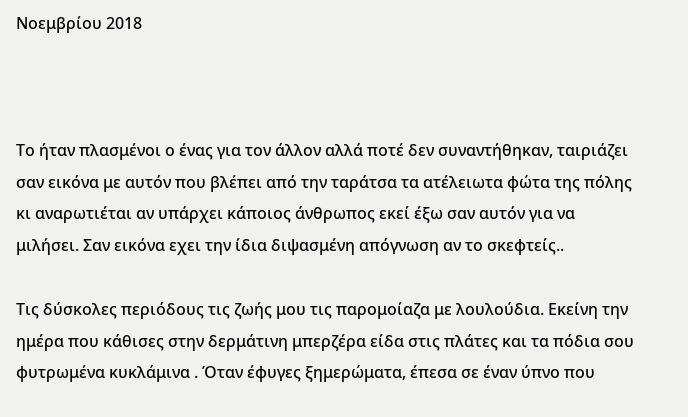Νοεμβρίου 2018



Το ήταν πλασμένοι ο ένας για τον άλλον αλλά ποτέ δεν συναντήθηκαν, ταιριάζει σαν εικόνα με αυτόν που βλέπει από την ταράτσα τα ατέλειωτα φώτα της πόλης κι αναρωτιέται αν υπάρχει κάποιος άνθρωπος εκεί έξω σαν αυτόν για να μιλήσει. Σαν εικόνα εχει την ίδια διψασμένη απόγνωση αν το σκεφτείς..

Τις δύσκολες περιόδους τις ζωής μου τις παρομοίαζα με λουλούδια. Εκείνη την ημέρα που κάθισες στην δερμάτινη μπερζέρα είδα στις πλάτες και τα πόδια σου φυτρωμένα κυκλάμινα . Όταν έφυγες ξημερώματα, έπεσα σε έναν ύπνο που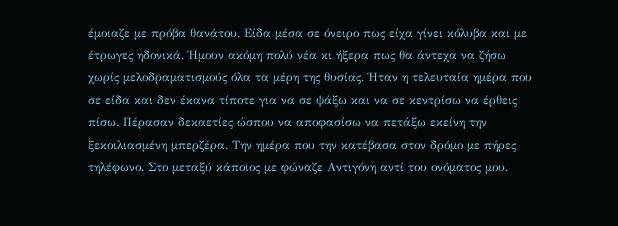έμοιαζε με πρόβα θανάτου. Είδα μέσα σε όνειρο πως είχα γίνει κόλυβα και με έτρωγες ηδονικά. Ήμουν ακόμη πολύ νέα κι ήξερα πως θα άντεχα να ζήσω χωρίς μελοδραματισμούς όλα τα μέρη της θυσίας. Ήταν η τελευταία ημέρα που σε είδα και δεν έκανα τίποτε για να σε ψάξω και να σε κεντρίσω να έρθεις πίσω. Πέρασαν δεκαετίες ώσπου να αποφασίσω να πετάξω εκείνη την ξεκοιλιασμένη μπερζέρα. Την ημέρα που την κατέβασα στον δρόμο με πήρες τηλέφωνο. Στο μεταξύ κάποιος με φώναζε Αντιγόνη αντί του ονόματος μου.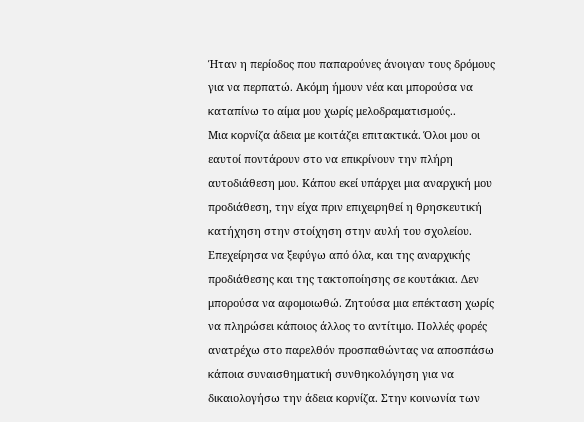Ήταν η περίοδος που παπαρούνες άνοιγαν τους δρόμους για να περπατώ. Ακόμη ήμουν νέα και μπορούσα να καταπίνω το αίμα μου χωρίς μελοδραματισμούς..
Μια κορνίζα άδεια με κοιτάζει επιτακτικά. Όλοι μου οι εαυτοί ποντάρουν στο να επικρίνουν την πλήρη αυτοδιάθεση μου. Κάπου εκεί υπάρχει μια αναρχική μου προδιάθεση, την είχα πριν επιχειρηθεί η θρησκευτική κατήχηση στην στοίχηση στην αυλή του σχολείου. Επεχείρησα να ξεφύγω από όλα, και της αναρχικής προδιάθεσης και της τακτοποίησης σε κουτάκια. Δεν μπορούσα να αφομοιωθώ. Ζητούσα μια επέκταση χωρίς να πληρώσει κάποιος άλλος το αντίτιμο. Πολλές φορές ανατρέχω στο παρελθόν προσπαθώντας να αποσπάσω κάποια συναισθηματική συνθηκολόγηση για να δικαιολογήσω την άδεια κορνίζα. Στην κοινωνία των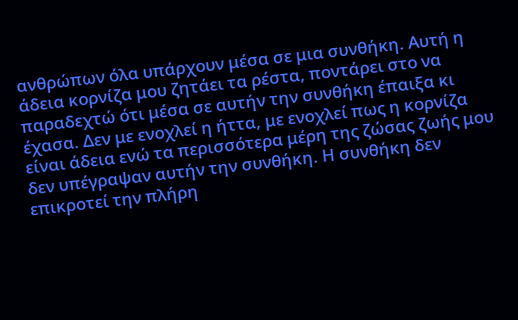ανθρώπων όλα υπάρχουν μέσα σε μια συνθήκη. Αυτή η άδεια κορνίζα μου ζητάει τα ρέστα, ποντάρει στο να παραδεχτώ ότι μέσα σε αυτήν την συνθήκη έπαιξα κι έχασα. Δεν με ενοχλεί η ήττα, με ενοχλεί πως η κορνίζα είναι άδεια ενώ τα περισσότερα μέρη της ζώσας ζωής μου δεν υπέγραψαν αυτήν την συνθήκη. Η συνθήκη δεν επικροτεί την πλήρη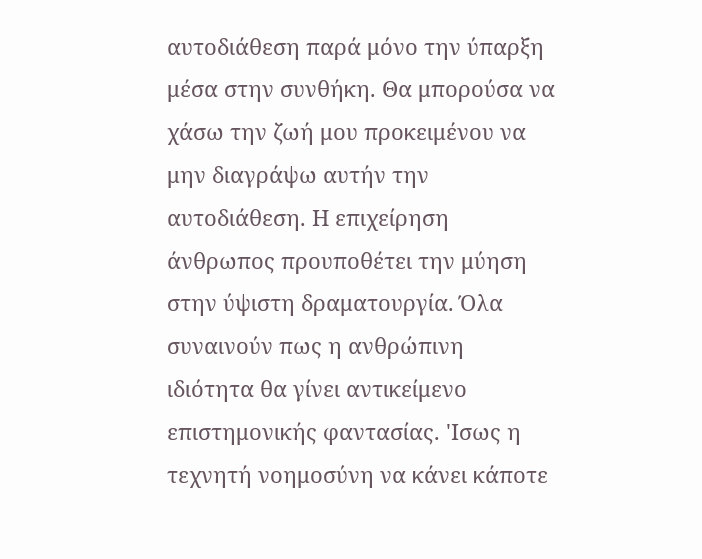αυτοδιάθεση παρά μόνο την ύπαρξη μέσα στην συνθήκη. Θα μπορούσα να χάσω την ζωή μου προκειμένου να μην διαγράψω αυτήν την αυτοδιάθεση. Η επιχείρηση άνθρωπος προυποθέτει την μύηση στην ύψιστη δραματουργία. Όλα συναινούν πως η ανθρώπινη ιδιότητα θα γίνει αντικείμενο επιστημονικής φαντασίας. 'Ισως η τεχνητή νοημοσύνη να κάνει κάποτε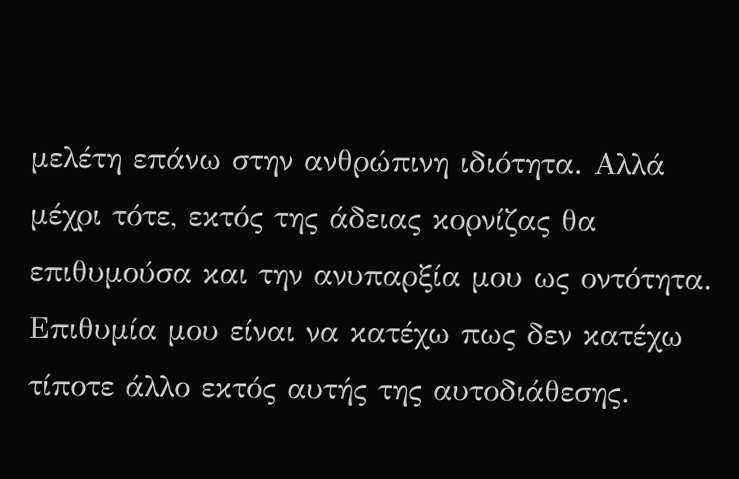μελέτη επάνω στην ανθρώπινη ιδιότητα. Αλλά μέχρι τότε, εκτός της άδειας κορνίζας θα επιθυμούσα και την ανυπαρξία μου ως οντότητα. Επιθυμία μου είναι να κατέχω πως δεν κατέχω τίποτε άλλο εκτός αυτής της αυτοδιάθεσης.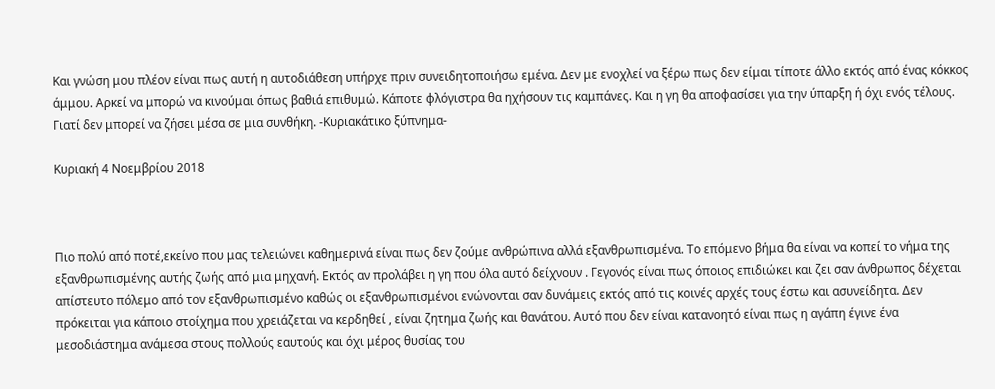Και γνώση μου πλέον είναι πως αυτή η αυτοδιάθεση υπήρχε πριν συνειδητοποιήσω εμένα. Δεν με ενοχλεί να ξέρω πως δεν είμαι τίποτε άλλο εκτός από ένας κόκκος άμμου. Αρκεί να μπορώ να κινούμαι όπως βαθιά επιθυμώ. Κάποτε φλόγιστρα θα ηχήσουν τις καμπάνες. Και η γη θα αποφασίσει για την ύπαρξη ή όχι ενός τέλους. Γιατί δεν μπορεί να ζήσει μέσα σε μια συνθήκη. -Κυριακάτικο ξύπνημα-

Κυριακή 4 Νοεμβρίου 2018



Πιο πολύ από ποτέ,εκείνο που μας τελειώνει καθημερινά είναι πως δεν ζούμε ανθρώπινα αλλά εξανθρωπισμένα. Το επόμενο βήμα θα είναι να κοπεί το νήμα της εξανθρωπισμένης αυτής ζωής από μια μηχανή. Εκτός αν προλάβει η γη που όλα αυτό δείχνουν . Γεγονός είναι πως όποιος επιδιώκει και ζει σαν άνθρωπος δέχεται απίστευτο πόλεμο από τον εξανθρωπισμένο καθώς οι εξανθρωπισμένοι ενώνονται σαν δυνάμεις εκτός από τις κοινές αρχές τους έστω και ασυνείδητα. Δεν πρόκειται για κάποιο στοίχημα που χρειάζεται να κερδηθεί , είναι ζητημα ζωής και θανάτου. Αυτό που δεν είναι κατανοητό είναι πως η αγάπη έγινε ένα μεσοδιάστημα ανάμεσα στους πολλούς εαυτούς και όχι μέρος θυσίας του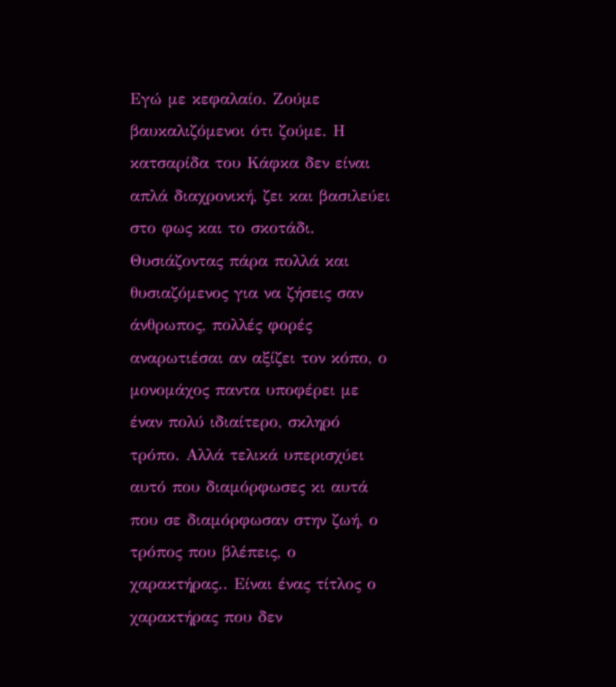Εγώ με κεφαλαίο. Ζούμε βαυκαλιζόμενοι ότι ζούμε. Η κατσαρίδα του Κάφκα δεν είναι απλά διαχρονική, ζει και βασιλεύει στο φως και το σκοτάδι. Θυσιάζοντας πάρα πολλά και θυσιαζόμενος για να ζήσεις σαν άνθρωπος, πολλές φορές αναρωτιέσαι αν αξίζει τον κόπο, ο μονομάχος παντα υποφέρει με έναν πολύ ιδιαίτερο, σκληρό τρόπο. Αλλά τελικά υπερισχύει αυτό που διαμόρφωσες κι αυτά που σε διαμόρφωσαν στην ζωή, ο τρόπος που βλέπεις, ο χαρακτήρας.. Είναι ένας τίτλος ο χαρακτήρας που δεν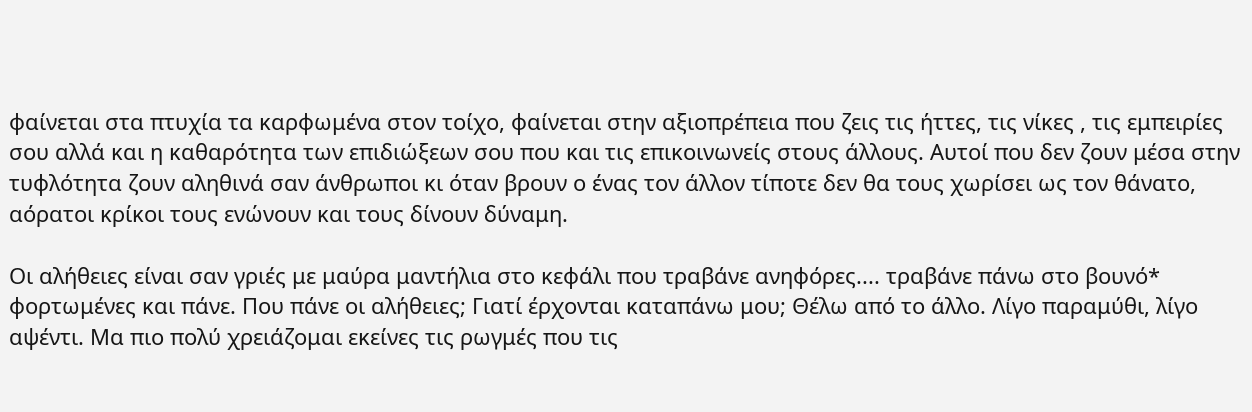φαίνεται στα πτυχία τα καρφωμένα στον τοίχο, φαίνεται στην αξιοπρέπεια που ζεις τις ήττες, τις νίκες , τις εμπειρίες σου αλλά και η καθαρότητα των επιδιώξεων σου που και τις επικοινωνείς στους άλλους. Αυτοί που δεν ζουν μέσα στην τυφλότητα ζουν αληθινά σαν άνθρωποι κι όταν βρουν ο ένας τον άλλον τίποτε δεν θα τους χωρίσει ως τον θάνατο, αόρατοι κρίκοι τους ενώνουν και τους δίνουν δύναμη.

Οι αλήθειες είναι σαν γριές με μαύρα μαντήλια στο κεφάλι που τραβάνε ανηφόρες.... τραβάνε πάνω στο βουνό* φορτωμένες και πάνε. Που πάνε οι αλήθειες; Γιατί έρχονται καταπάνω μου; Θέλω από το άλλο. Λίγο παραμύθι, λίγο αψέντι. Μα πιο πολύ χρειάζομαι εκείνες τις ρωγμές που τις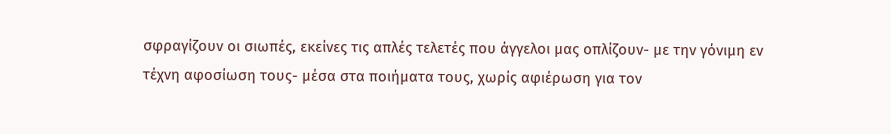σφραγίζουν οι σιωπές, εκείνες τις απλές τελετές που άγγελοι μας οπλίζουν- με την γόνιμη εν τέχνη αφοσίωση τους- μέσα στα ποιήματα τους, χωρίς αφιέρωση για τον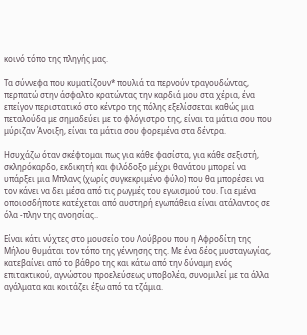κοινό τόπο της πληγής μας.

Τα σύννεφα που κυματίζουν* πουλιά τα περνούν τραγουδώντας, περπατώ στην άσφαλτο κρατώντας την καρδιά μου στα χέρια, ένα επείγον περιστατικό στο κέντρο της πόλης εξελίσσεται καθώς μια πεταλούδα με σημαδεύει με το φλόγιστρο της, είναι τα μάτια σου που μύριζαν Άνοιξη, είναι τα μάτια σου φορεμένα στα δέντρα.

Ησυχάζω όταν σκέφτομαι πως για κάθε φασίστα, για κάθε σεξιστή, σκληρόκαρδο, εκδικητή και φιλόδοξο μέχρι θανάτου μπορεί να υπάρξει μια Μπλανς (χωρίς συγκεκριμένο φύλο) που θα μπορέσει να τον κάνει να δει μέσα από τις ρωγμές του εγωισμού του. Για εμένα οποιοσδήποτε κατέχεται από αυστηρή εγωπάθεια είναι ατάλαντος σε όλα -πλην της ανοησίας..

Είναι κάτι νύχτες στο μουσείο του Λούβρου που η Αφροδίτη της Μήλου θυμάται τον τόπο της γέννησης της. Με ένα δέος μυσταγωγίας, κατεβαίνει από το βάθρο της και κάτω από την δύναμη ενός επιτακτικού, αγνώστου προελεύσεως υποβολέα, συνομιλεί με τα άλλα αγάλματα και κοιτάζει έξω από τα τζάμια.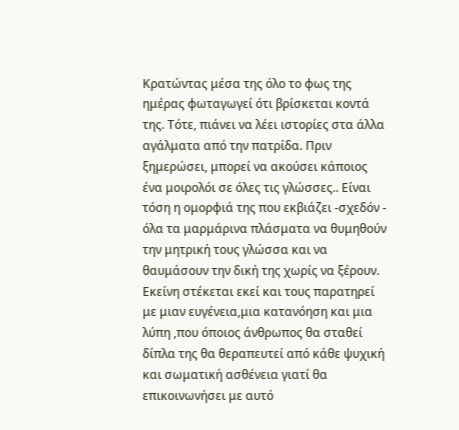Κρατώντας μέσα της όλο το φως της ημέρας φωταγωγεί ότι βρίσκεται κοντά της. Τότε, πιάνει να λέει ιστορίες στα άλλα αγάλματα από την πατρίδα. Πριν ξημερώσει, μπορεί να ακούσει κάποιος ένα μοιρολόι σε όλες τις γλώσσες.. Είναι τόση η ομορφιά της που εκβιάζει -σχεδόν - όλα τα μαρμάρινα πλάσματα να θυμηθούν την μητρική τους γλώσσα και να θαυμάσουν την δική της χωρίς να ξέρουν. Εκείνη στέκεται εκεί και τους παρατηρεί με μιαν ευγένεια,μια κατανόηση και μια λύπη ,που όποιος άνθρωπος θα σταθεί δίπλα της θα θεραπευτεί από κάθε ψυχική και σωματική ασθένεια γιατί θα επικοινωνήσει με αυτό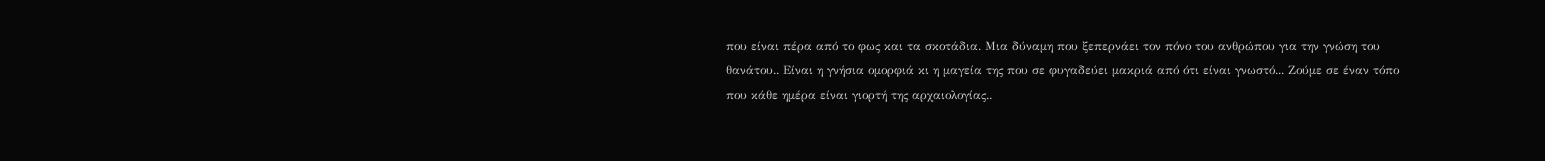που είναι πέρα από το φως και τα σκοτάδια. Μια δύναμη που ξεπερνάει τον πόνο του ανθρώπου για την γνώση του θανάτου.. Είναι η γνήσια ομορφιά κι η μαγεία της που σε φυγαδεύει μακριά από ότι είναι γνωστό... Ζούμε σε έναν τόπο που κάθε ημέρα είναι γιορτή της αρχαιολογίας..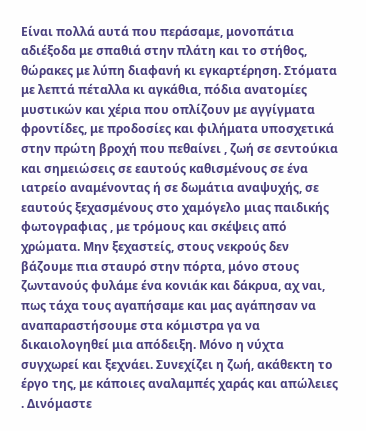Είναι πολλά αυτά που περάσαμε, μονοπάτια αδιέξοδα με σπαθιά στην πλάτη και το στήθος, θώρακες με λύπη διαφανή κι εγκαρτέρηση. Στόματα με λεπτά πέταλλα κι αγκάθια, πόδια ανατομίες μυστικών και χέρια που οπλίζουν με αγγίγματα φροντίδες, με προδοσίες και φιλήματα υποσχετικά στην πρώτη βροχή που πεθαίνει , ζωή σε σεντούκια και σημειώσεις σε εαυτούς καθισμένους σε ένα ιατρείο αναμένοντας ή σε δωμάτια αναψυχής, σε εαυτούς ξεχασμένους στο χαμόγελο μιας παιδικής φωτογραφιας , με τρόμους και σκέψεις από χρώματα. Μην ξεχαστείς, στους νεκρούς δεν βάζουμε πια σταυρό στην πόρτα, μόνο στους ζωντανούς φυλάμε ένα κονιάκ και δάκρυα, αχ ναι, πως τάχα τους αγαπήσαμε και μας αγάπησαν να αναπαραστήσουμε στα κόμιστρα γα να δικαιολογηθεί μια απόδειξη. Μόνο η νύχτα συγχωρεί και ξεχνάει. Συνεχίζει η ζωή, ακάθεκτη το έργο της, με κάποιες αναλαμπές χαράς και απώλειες . Δινόμαστε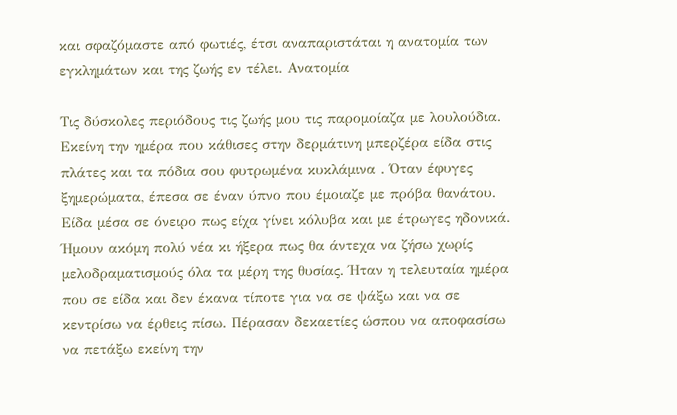και σφαζόμαστε από φωτιές, έτσι αναπαριστάται η ανατομία των εγκλημάτων και της ζωής εν τέλει. Ανατομία

Τις δύσκολες περιόδους τις ζωής μου τις παρομοίαζα με λουλούδια. Εκείνη την ημέρα που κάθισες στην δερμάτινη μπερζέρα είδα στις πλάτες και τα πόδια σου φυτρωμένα κυκλάμινα . Όταν έφυγες ξημερώματα, έπεσα σε έναν ύπνο που έμοιαζε με πρόβα θανάτου. Είδα μέσα σε όνειρο πως είχα γίνει κόλυβα και με έτρωγες ηδονικά. Ήμουν ακόμη πολύ νέα κι ήξερα πως θα άντεχα να ζήσω χωρίς μελοδραματισμούς όλα τα μέρη της θυσίας. Ήταν η τελευταία ημέρα που σε είδα και δεν έκανα τίποτε για να σε ψάξω και να σε κεντρίσω να έρθεις πίσω. Πέρασαν δεκαετίες ώσπου να αποφασίσω να πετάξω εκείνη την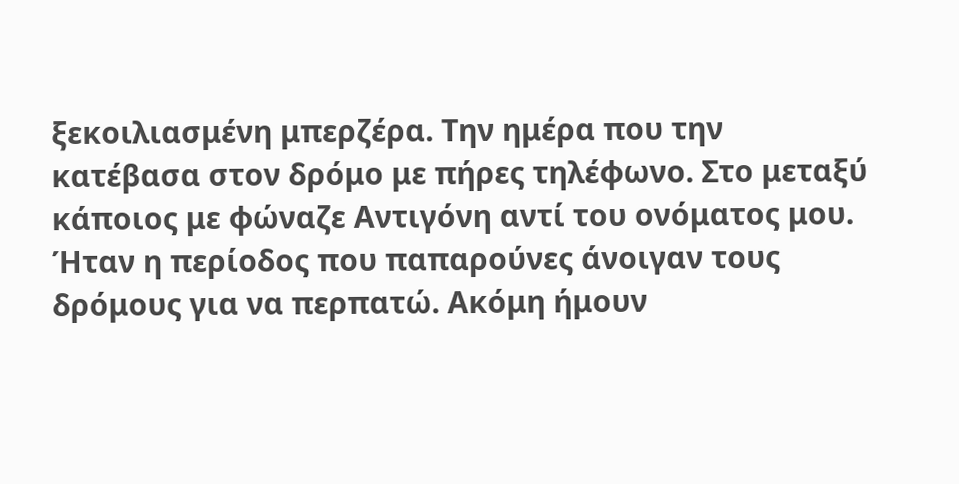ξεκοιλιασμένη μπερζέρα. Την ημέρα που την κατέβασα στον δρόμο με πήρες τηλέφωνο. Στο μεταξύ κάποιος με φώναζε Αντιγόνη αντί του ονόματος μου. Ήταν η περίοδος που παπαρούνες άνοιγαν τους δρόμους για να περπατώ. Ακόμη ήμουν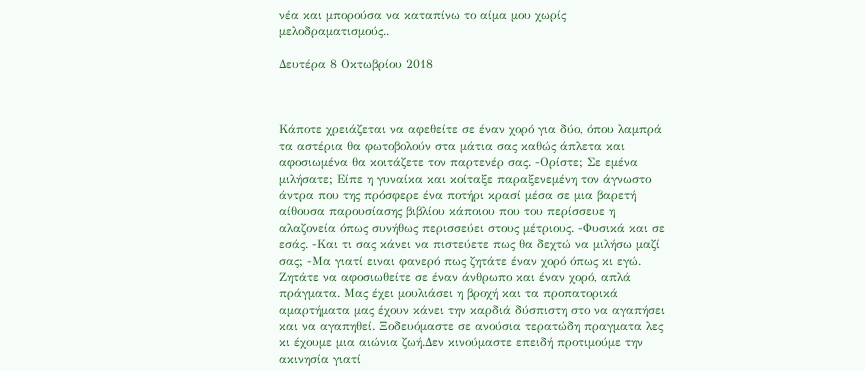νέα και μπορούσα να καταπίνω το αίμα μου χωρίς μελοδραματισμούς..

Δευτέρα 8 Οκτωβρίου 2018



Κάποτε χρειάζεται να αφεθείτε σε έναν χορό για δύο, όπου λαμπρά τα αστέρια θα φωτοβολούν στα μάτια σας καθώς άπλετα και αφοσιωμένα θα κοιτάζετε τον παρτενέρ σας. -Ορίστε; Σε εμένα μιλήσατε; Είπε η γυναίκα και κοίταξε παραξενεμένη τον άγνωστο άντρα που της πρόσφερε ένα ποτήρι κρασί μέσα σε μια βαρετή αίθουσα παρουσίασης βιβλίου κάποιου που του περίσσευε η αλαζονεία όπως συνήθως περισσεύει στους μέτριους. -Φυσικά και σε εσάς. -Και τι σας κάνει να πιστεύετε πως θα δεχτώ να μιλήσω μαζί σας; -Μα γιατί ειναι φανερό πως ζητάτε έναν χορό όπως κι εγώ. Ζητάτε να αφοσιωθείτε σε έναν άνθρωπο και έναν χορό, απλά πράγματα. Μας έχει μουλιάσει η βροχή και τα προπατορικά αμαρτήματα μας έχουν κάνει την καρδιά δύσπιστη στο να αγαπήσει και να αγαπηθεί. Ξοδευόμαστε σε ανούσια τερατώδη πραγματα λες κι έχουμε μια αιώνια ζωή.Δεν κινούμαστε επειδή προτιμούμε την ακινησία γιατί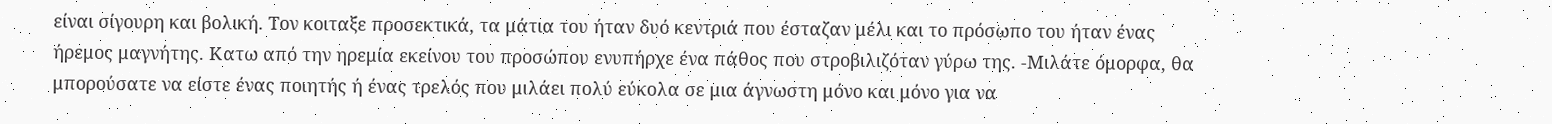είναι σίγουρη και βολική. Τον κοιταξε προσεκτικά, τα μάτια του ήταν δυό κεντριά που έσταζαν μέλι και το πρόσωπο του ήταν ένας ήρεμος μαγνήτης. Κατω από την ηρεμία εκείνου του προσώπου ενυπήρχε ένα πάθος που στροβιλιζόταν γύρω της. -Μιλάτε όμορφα, θα μπορούσατε να είστε ένας ποιητής ή ένας τρελός που μιλάει πολύ εύκολα σε μια άγνωστη μόνο και μόνο για να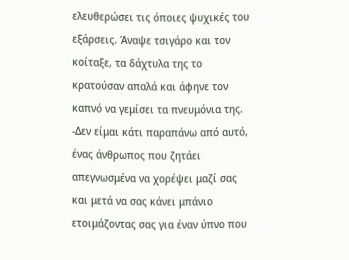ελευθερώσει τις όποιες ψυχικές του εξάρσεις. Άναψε τσιγάρο και τον κοίταξε, τα δάχτυλα της το κρατούσαν απαλά και άφηνε τον καπνό να γεμίσει τα πνευμόνια της. -Δεν είμαι κάτι παραπάνω από αυτό, ένας άνθρωπος που ζητάει απεγνωσμένα να χορέψει μαζί σας και μετά να σας κάνει μπάνιο ετοιμάζοντας σας για έναν ύπνο που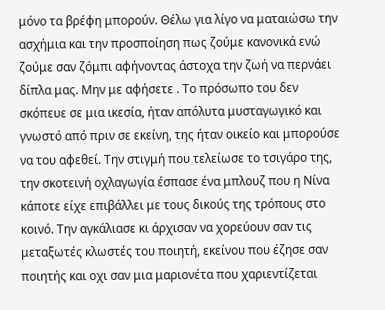μόνο τα βρέφη μπορούν. Θέλω για λίγο να ματαιώσω την ασχήμια και την προσποίηση πως ζούμε κανονικά ενώ ζούμε σαν ζόμπι αφήνοντας άστοχα την ζωή να περνάει δίπλα μας. Μην με αφήσετε . Το πρόσωπο του δεν σκόπευε σε μια ικεσία, ήταν απόλυτα μυσταγωγικό και γνωστό από πριν σε εκείνη, της ήταν οικείο και μπορούσε να του αφεθεί. Την στιγμή που τελείωσε το τσιγάρο της, την σκοτεινή οχλαγωγία έσπασε ένα μπλουζ που η Νίνα κάποτε είχε επιβάλλει με τους δικούς της τρόπους στο κοινό. Την αγκάλιασε κι άρχισαν να χορεύουν σαν τις μεταξωτές κλωστές του ποιητή, εκείνου που έζησε σαν ποιητής και οχι σαν μια μαριονέτα που χαριεντίζεται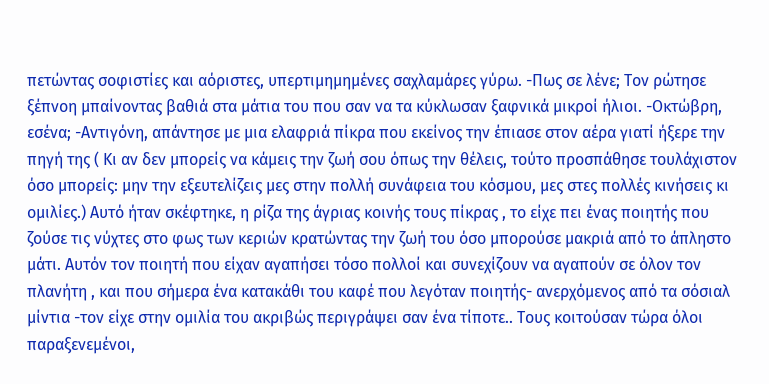πετώντας σοφιστίες και αόριστες, υπερτιμημημένες σαχλαμάρες γύρω. -Πως σε λένε; Τον ρώτησε ξέπνοη μπαίνοντας βαθιά στα μάτια του που σαν να τα κύκλωσαν ξαφνικά μικροί ήλιοι. -Οκτώβρη, εσένα; -Αντιγόνη, απάντησε με μια ελαφριά πίκρα που εκείνος την έπιασε στον αέρα γιατί ήξερε την πηγή της ( Κι αν δεν μπορείς να κάμεις την ζωή σου όπως την θέλεις, τούτο προσπάθησε τουλάχιστον όσο μπορείς: μην την εξευτελίζεις μες στην πολλή συνάφεια του κόσμου, μες στες πολλές κινήσεις κι ομιλίες.) Αυτό ήταν σκέφτηκε, η ρίζα της άγριας κοινής τους πίκρας , το είχε πει ένας ποιητής που ζούσε τις νύχτες στο φως των κεριών κρατώντας την ζωή του όσο μπορούσε μακριά από το άπληστο μάτι. Αυτόν τον ποιητή που είχαν αγαπήσει τόσο πολλοί και συνεχίζουν να αγαπούν σε όλον τον πλανήτη , και που σήμερα ένα κατακάθι του καφέ που λεγόταν ποιητής- ανερχόμενος από τα σόσιαλ μίντια -τον είχε στην ομιλία του ακριβώς περιγράψει σαν ένα τίποτε.. Τους κοιτούσαν τώρα όλοι παραξενεμένοι,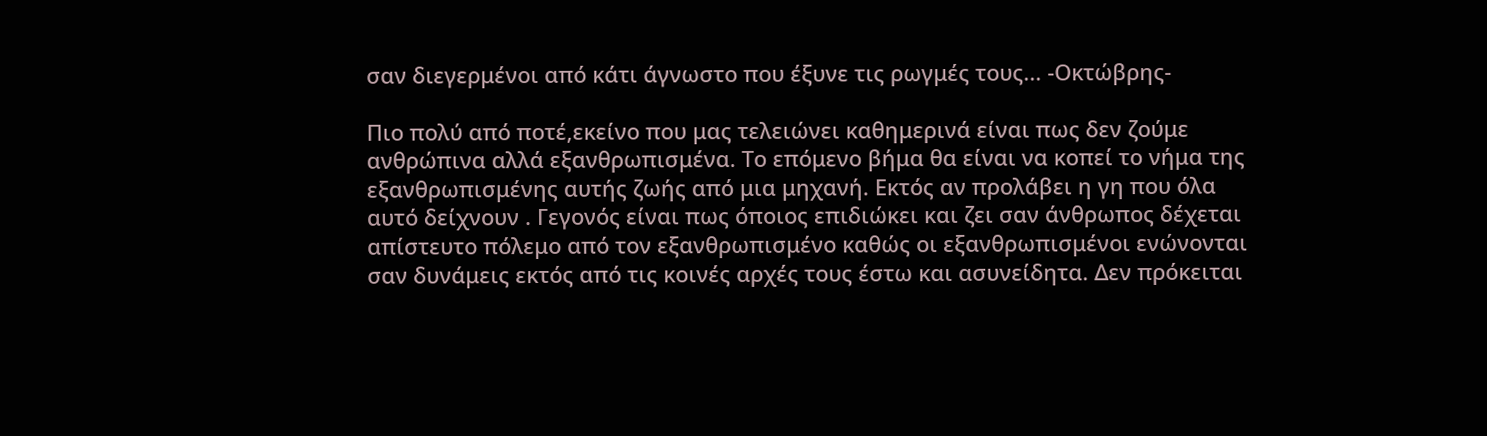σαν διεγερμένοι από κάτι άγνωστο που έξυνε τις ρωγμές τους... -Οκτώβρης-

Πιο πολύ από ποτέ,εκείνο που μας τελειώνει καθημερινά είναι πως δεν ζούμε ανθρώπινα αλλά εξανθρωπισμένα. Το επόμενο βήμα θα είναι να κοπεί το νήμα της εξανθρωπισμένης αυτής ζωής από μια μηχανή. Εκτός αν προλάβει η γη που όλα αυτό δείχνουν . Γεγονός είναι πως όποιος επιδιώκει και ζει σαν άνθρωπος δέχεται απίστευτο πόλεμο από τον εξανθρωπισμένο καθώς οι εξανθρωπισμένοι ενώνονται σαν δυνάμεις εκτός από τις κοινές αρχές τους έστω και ασυνείδητα. Δεν πρόκειται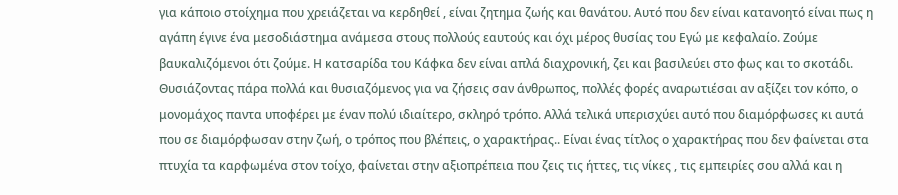για κάποιο στοίχημα που χρειάζεται να κερδηθεί , είναι ζητημα ζωής και θανάτου. Αυτό που δεν είναι κατανοητό είναι πως η αγάπη έγινε ένα μεσοδιάστημα ανάμεσα στους πολλούς εαυτούς και όχι μέρος θυσίας του Εγώ με κεφαλαίο. Ζούμε βαυκαλιζόμενοι ότι ζούμε. Η κατσαρίδα του Κάφκα δεν είναι απλά διαχρονική, ζει και βασιλεύει στο φως και το σκοτάδι. Θυσιάζοντας πάρα πολλά και θυσιαζόμενος για να ζήσεις σαν άνθρωπος, πολλές φορές αναρωτιέσαι αν αξίζει τον κόπο, ο μονομάχος παντα υποφέρει με έναν πολύ ιδιαίτερο, σκληρό τρόπο. Αλλά τελικά υπερισχύει αυτό που διαμόρφωσες κι αυτά που σε διαμόρφωσαν στην ζωή, ο τρόπος που βλέπεις, ο χαρακτήρας.. Είναι ένας τίτλος ο χαρακτήρας που δεν φαίνεται στα πτυχία τα καρφωμένα στον τοίχο, φαίνεται στην αξιοπρέπεια που ζεις τις ήττες, τις νίκες , τις εμπειρίες σου αλλά και η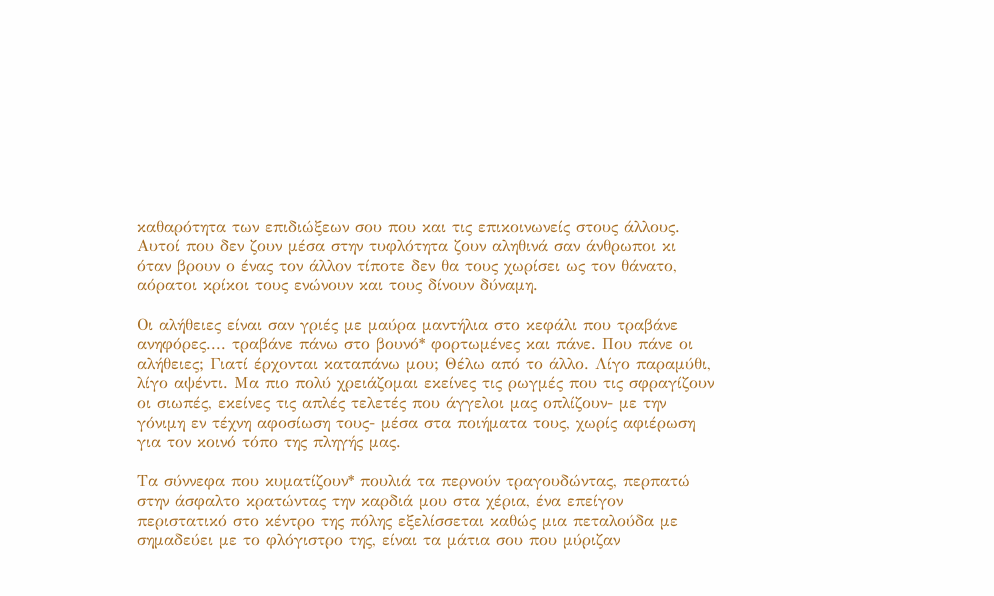καθαρότητα των επιδιώξεων σου που και τις επικοινωνείς στους άλλους. Αυτοί που δεν ζουν μέσα στην τυφλότητα ζουν αληθινά σαν άνθρωποι κι όταν βρουν ο ένας τον άλλον τίποτε δεν θα τους χωρίσει ως τον θάνατο, αόρατοι κρίκοι τους ενώνουν και τους δίνουν δύναμη.

Οι αλήθειες είναι σαν γριές με μαύρα μαντήλια στο κεφάλι που τραβάνε ανηφόρες.... τραβάνε πάνω στο βουνό* φορτωμένες και πάνε. Που πάνε οι αλήθειες; Γιατί έρχονται καταπάνω μου; Θέλω από το άλλο. Λίγο παραμύθι, λίγο αψέντι. Μα πιο πολύ χρειάζομαι εκείνες τις ρωγμές που τις σφραγίζουν οι σιωπές, εκείνες τις απλές τελετές που άγγελοι μας οπλίζουν- με την γόνιμη εν τέχνη αφοσίωση τους- μέσα στα ποιήματα τους, χωρίς αφιέρωση για τον κοινό τόπο της πληγής μας.

Τα σύννεφα που κυματίζουν* πουλιά τα περνούν τραγουδώντας, περπατώ στην άσφαλτο κρατώντας την καρδιά μου στα χέρια, ένα επείγον περιστατικό στο κέντρο της πόλης εξελίσσεται καθώς μια πεταλούδα με σημαδεύει με το φλόγιστρο της, είναι τα μάτια σου που μύριζαν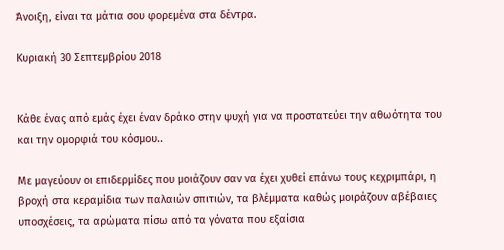Άνοιξη, είναι τα μάτια σου φορεμένα στα δέντρα.

Κυριακή 30 Σεπτεμβρίου 2018


Κάθε ένας από εμάς έχει έναν δράκο στην ψυχή για να προστατεύει την αθωότητα του και την ομορφιά του κόσμου..

Με μαγεύουν οι επιδερμίδες που μοιάζουν σαν να έχει χυθεί επάνω τους κεχριμπάρι, η βροχή στα κεραμίδια των παλαιών σπιτιών, τα βλέμματα καθώς μοιράζουν αβέβαιες υποσχέσεις, τα αρώματα πίσω από τα γόνατα που εξαίσια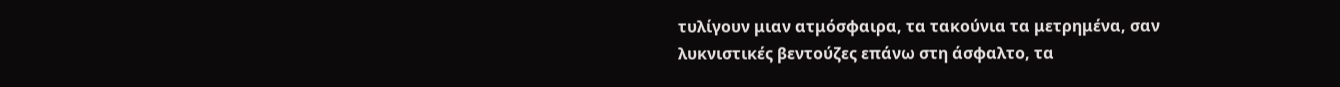τυλίγουν μιαν ατμόσφαιρα, τα τακούνια τα μετρημένα, σαν λυκνιστικές βεντούζες επάνω στη άσφαλτο, τα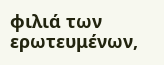φιλιά των ερωτευμένων,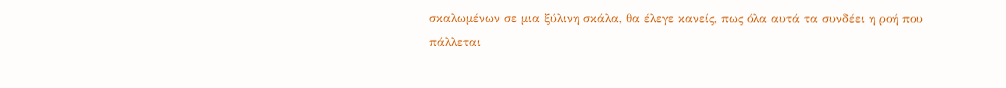σκαλωμένων σε μια ξύλινη σκάλα, θα έλεγε κανείς, πως όλα αυτά τα συνδέει η ροή που πάλλεται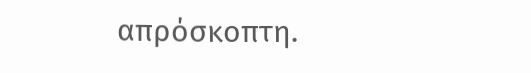απρόσκοπτη.